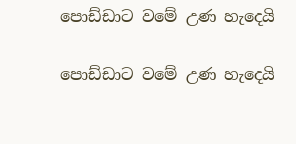පොඩ්ඩාට වමේ උණ හැදෙයි

පොඩ්ඩාට වමේ උණ හැදෙයි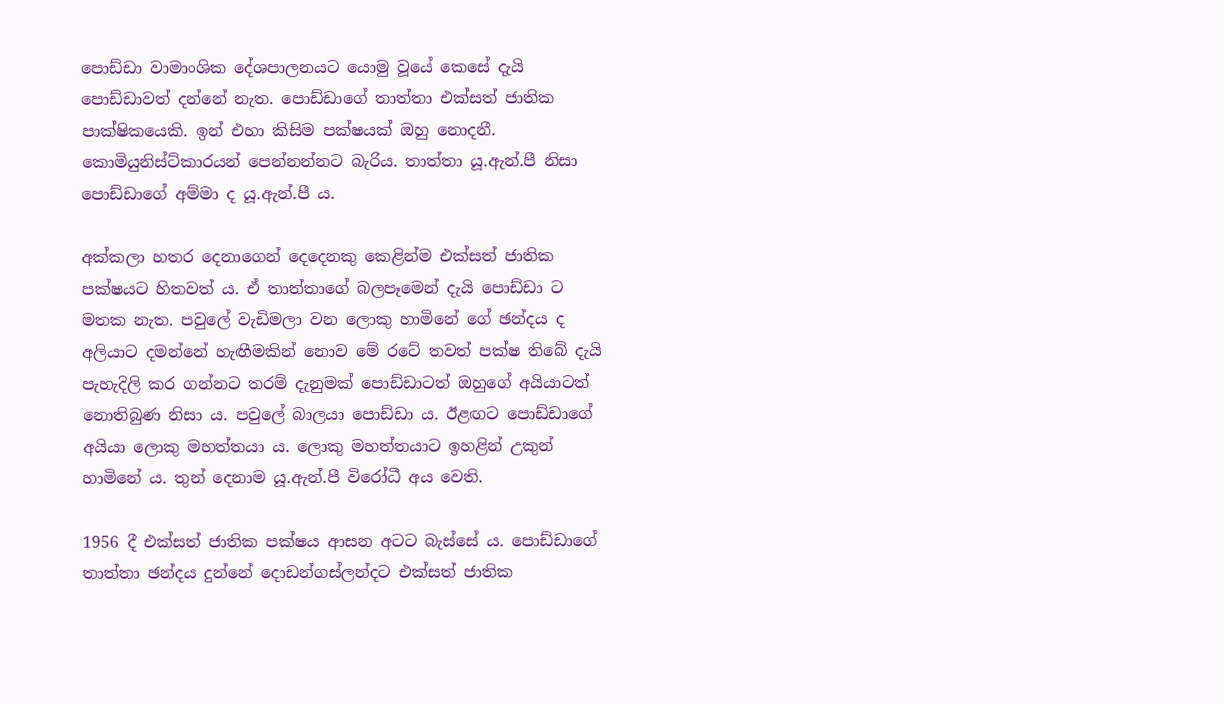පොඩ්ඩා වාමාංශික දේශපාලනයට යොමු වූයේ කෙසේ දැයි පොඩ්ඩාවත් දන්නේ නැත. පොඩ්ඩාගේ තාත්තා එක්සත් ජාතික පාක්ෂිකයෙකි. ඉන් එහා කිසිම පක්ෂයක් ඔහු නොදනී. කොමියුනිස්ට්කාරයන් පෙන්නන්නට බැරිය. තාත්තා යූ.ඇන්.පී නිසා පොඩ්ඩාගේ අම්මා ද යූ.ඇන්.පී ය.

අක්කලා හතර දෙනාගෙන් දෙදෙනකු කෙළින්ම එක්සත් ජාතික පක්ෂයට හිතවත් ය. ඒ තාත්තාගේ බලපෑමෙන් දැයි පොඩ්ඩා ට මතක නැත. පවුලේ වැඩිමලා වන ලොකු හාමිනේ ගේ ඡන්දය ද අලියාට දමන්නේ හැඟීමකින් නොව මේ රටේ තවත් පක්ෂ තිබේ දැයි පැහැදිලි කර ගන්නට තරම් දැනුමක් පොඩ්ඩාටත් ඔහුගේ අයියාටත් නොතිබුණ නිසා ය. පවුලේ බාලයා පොඩ්ඩා ය. ඊළඟට පොඩ්ඩාගේ අයියා ලොකු මහත්තයා ය. ලොකු මහත්තයාට ඉහළින් උකුන් හාමිනේ ය. තුන් දෙනාම යූ.ඇන්.පී විරෝධී අය වෙති.

1956 දී එක්සත් ජාතික පක්ෂය ආසන අටට බැස්සේ ය. පොඩ්ඩාගේ තාත්තා ඡන්දය දුන්නේ දොඩන්ගස්ලන්දට එක්සත් ජාතික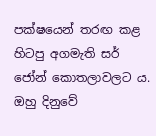පක්ෂයෙන් තරඟ කළ හිටපු අගමැති සර් ජෝන් කොතලාවලට ය. ඔහු දිනුවේ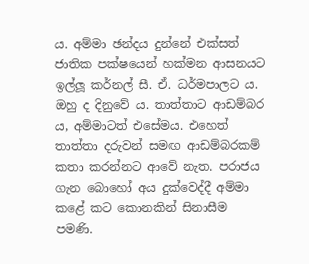ය. අම්මා ඡන්දය දුන්නේ එක්සත් ජාතික පක්ෂයෙන් හක්මන ආසනයට ඉල්ලූ කර්නල් සී. ඒ. ධර්මපාලට ය. ඔහු ද දිනුවේ ය. තාත්තාට ආඩම්බර ය, අම්මාටත් එසේමය. එහෙත් තාත්තා දරුවන් සමඟ ආඩම්බරකම් කතා කරන්නට ආවේ නැත. පරාජය ගැන බොහෝ අය දුක්වෙද්දී අම්මා කළේ කට කොනකින් සිනාසීම පමණි.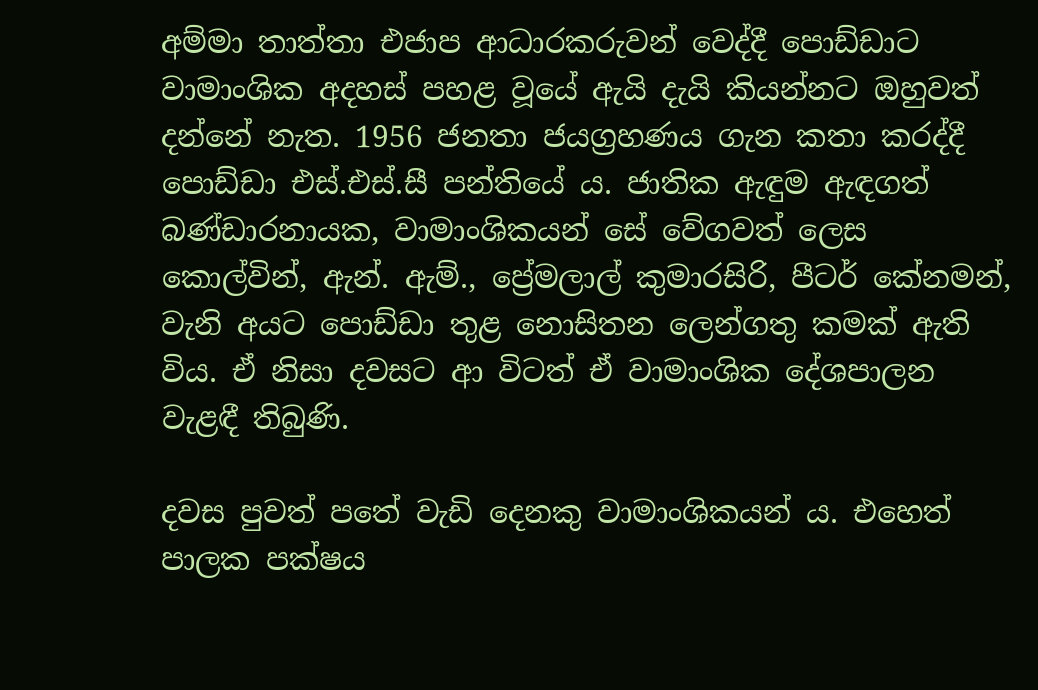අම්මා තාත්තා එජාප ආධාරකරුවන් වෙද්දී පොඩ්ඩාට වාමාංශික අදහස් පහළ වූයේ ඇයි දැයි කියන්නට ඔහුවත් දන්නේ නැත. 1956 ජනතා ජයග්‍රහණය ගැන කතා කරද්දී පොඩ්ඩා එස්.එස්.සී පන්තියේ ය. ජාතික ඇඳුම ඇඳගත් බණ්ඩාරනායක, වාමාංශිකයන් සේ වේගවත් ලෙස කොල්වින්, ඇන්. ඇම්., ප්‍රේමලාල් කුමාරසිරි, පීටර් කේනමන්, වැනි අයට පොඩ්ඩා තුළ නොසිතන ලෙන්ගතු කමක් ඇති විය. ඒ නිසා දවසට ආ විටත් ඒ වාමාංශික දේශපාලන වැළඳී තිබුණි.

දවස පුවත් පතේ වැඩි දෙනකු වාමාංශිකයන් ය. එහෙත් පාලක පක්ෂය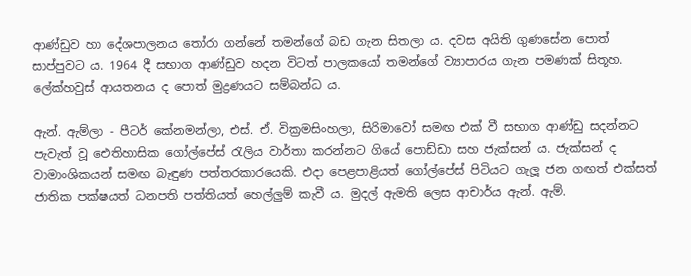ආණ්ඩුව හා දේශපාලනය තෝරා ගන්නේ තමන්ගේ බඩ ගැන සිතලා ය. දවස අයිති ගුණසේන පොත් සාප්පුවට ය. 1964 දී සභාග ආණ්ඩුව හදන විටත් පාලකයෝ තමන්ගේ ව්‍යාපාරය ගැන පමණක් සිතූහ. ලේක්හවුස් ආයතනය ද පොත් මුද්‍රණයට සම්බන්ධ ය.

ඇන්. ඇම්ලා - පීටර් කේනමන්ලා, එස්. ඒ. වික්‍රමසිංහලා, සිරිමාවෝ සමඟ එක් වී සභාග ආණ්ඩු සදන්නට පැවැත් වූ ඓතිහාසික ගෝල්පේස් රැලිය වාර්තා කරන්නට ගියේ පොඩ්ඩා සහ ජැක්සන් ය. ජැක්සන් ද වාමාංශිකයන් සමඟ බැඳුණ පත්තරකාරයෙකි. එදා පෙළපාළියත් ගෝල්පේස් පිටියට ගැලූ ජන ගඟත් එක්සත් ජාතික පක්ෂයත් ධනපති පත්තියත් හෙල්ලුම් කැවී ය. මුදල් ඇමති ලෙස ආචාර්ය ඇන්. ඇම්.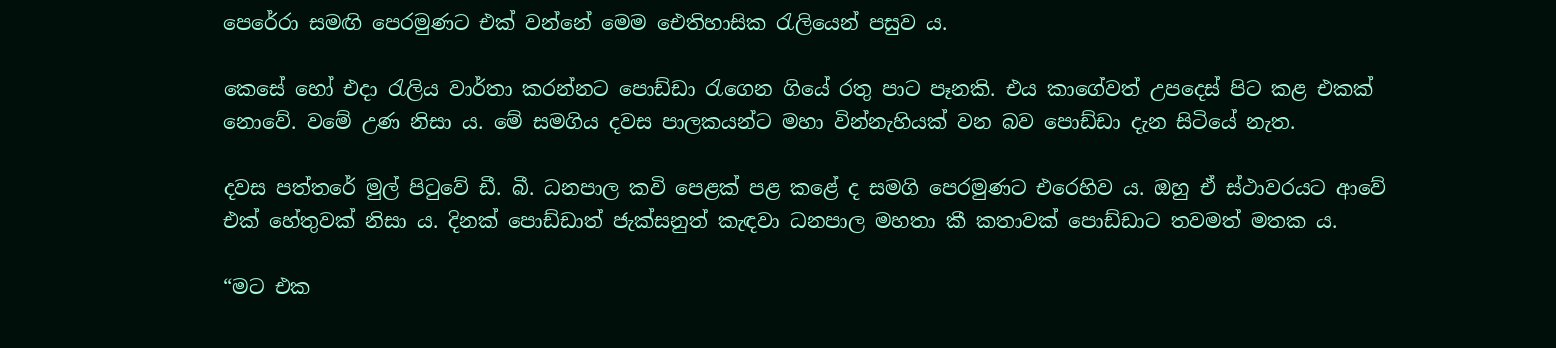පෙරේරා සමඟි පෙරමුණට එක් වන්නේ මෙම ඓතිහාසික රැලියෙන් පසුව ය.

කෙසේ හෝ එදා රැලිය වාර්තා කරන්නට පොඩ්ඩා රැගෙන ගියේ රතු පාට පෑනකි. එය කාගේවත් උපදෙස් පිට කළ එකක් නොවේ. වමේ උණ නිසා ය. මේ සමගිය දවස පාලකයන්ට මහා වින්නැහියක් වන බව පොඩ්ඩා දැන සිටියේ නැත.

දවස පත්තරේ මුල් පිටුවේ ඩී. බී. ධනපාල කවි පෙළක් පළ කළේ ද සමගි පෙරමුණට එරෙහිව ය. ඔහු ඒ ස්ථාවරයට ආවේ එක් හේතුවක් නිසා ය. දිනක් පොඩ්ඩාත් ජැක්සනුත් කැඳවා ධනපාල මහතා කී කතාවක් පොඩ්ඩාට තවමත් මතක ය.

“මට එක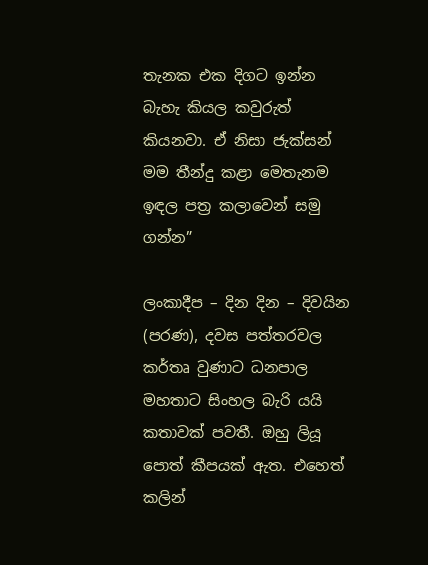තැනක එක දිගට ඉන්න බැහැ කියල කවුරුත් කියනවා. ඒ නිසා ජැක්සන් මම තීන්දු කළා මෙතැනම ඉඳල පත්‍ර කලාවෙන් සමු ගන්න”

ලංකාදීප – දින දින – දිවයින (පරණ), දවස පත්තරවල කර්තෘ වුණාට ධනපාල මහතාට සිංහල බැරි යයි කතාවක් පවතී. ඔහු ලියූ පොත් කීපයක් ඇත. එහෙත් කලින්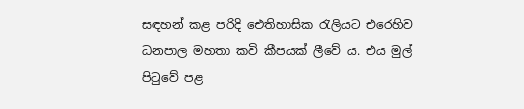සඳහන් කළ පරිදි ඓතිහාසික රැලියට එරෙහිව ධනපාල මහතා කවි කීපයක් ලීවේ ය. එය මුල් පිටුවේ පළ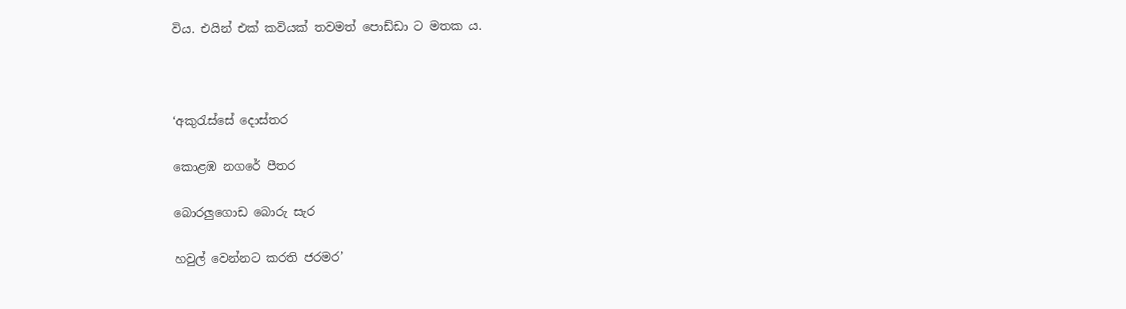විය. එයින් එක් කවියක් තවමත් පොඩ්ඩා ට මතක ය.



‘අකුරැස්සේ දොස්තර

කොළඹ නගරේ පීතර

බොරලුගොඩ බොරු සැර

හවුල් වෙන්නට කරති ජරමර’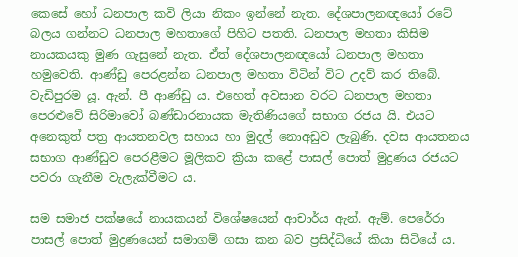කෙසේ හෝ ධනපාල කවි ලියා නිකං ඉන්නේ නැත. දේශපාලනඥයෝ රටේ බලය ගන්නට ධනපාල මහතාගේ පිහිට පතති. ධනපාල මහතා කිසිම නායකයකු මුණ ගැසුනේ නැත. ඒත් දේශපාලනඥයෝ ධනපාල මහතා හමුවෙති. ආණ්ඩු පෙරළන්න ධනපාල මහතා විටින් විට උදව් කර තිබේ. වැඩිපුරම යූ. ඇන්. පී ආණ්ඩු ය. එහෙත් අවසාන වරට ධනපාල මහතා පෙරළුවේ සිරිමාවෝ බණ්ඩාරනායක මැතිණියගේ සභාග රජය යි. එයට අනෙකුත් පත්‍ර ආයතනවල සහාය හා මුදල් නොඅඩුව ලැබුණි. දවස ආයතනය සභාග ආණ්ඩුව පෙරළීමට මූලිකව ක්‍රියා කළේ පාසල් පොත් මුද්‍රණය රජයට පවරා ගැනීම වැලැක්වීමට ය.

සම සමාජ පක්ෂයේ නායකයන් විශේෂයෙන් ආචාර්ය ඇන්. ඇම්. පෙරේරා පාසල් පොත් මුද්‍රණයෙන් සමාගම් ගසා කන බව ප්‍රසිද්ධියේ කියා සිටියේ ය.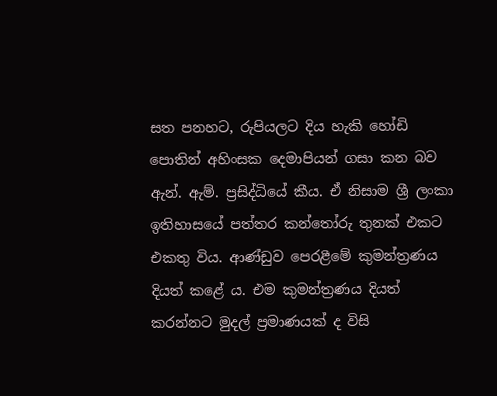සත පනහට, රුපියලට දිය හැකි හෝඩි පොතින් අහිංසක දෙමාපියන් ගසා කන බව ඇන්. ඇම්. ප්‍රසිද්ධියේ කීය. ඒ නිසාම ශ්‍රී ලංකා ඉතිහාසයේ පත්තර කන්තෝරු තුනක් එකට එකතු විය. ආණ්ඩුව පෙරළීමේ කුමන්ත්‍රණය දියත් කළේ ය. එම කුමන්ත්‍රණය දියත් කරන්නට මුදල් ප්‍රමාණයක් ද විසි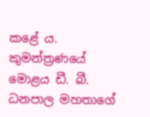කළේ ය. කුමන්ත්‍රණයේ මොළය ඩී. බී. ධනපාල මහතාගේ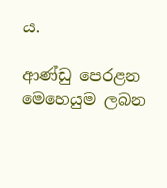ය.

ආණ්ඩු පෙරළන මෙහෙයුම ලබන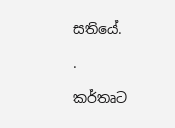සතියේ.

.

කර්තෘට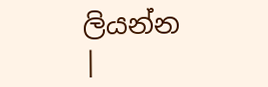ලියන්න |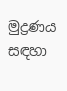මුද්‍රණය සඳහා